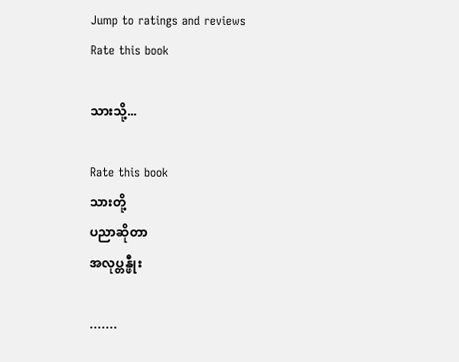Jump to ratings and reviews
Rate this book

သားသို့...

Rate this book
သားတို့
ပညာဆိုတာ
အလုပ္တန္ဖီုး

.......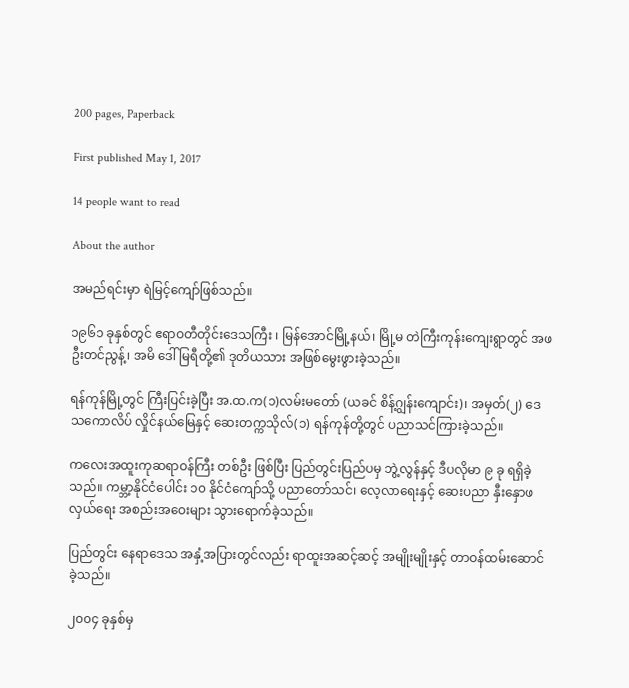200 pages, Paperback

First published May 1, 2017

14 people want to read

About the author

အမည်ရင်းမှာ ရဲမြင့်ကျော်ဖြစ်သည်။

၁၉၆၁ ခုနှစ်တွင် ဧရာဝတီတိုင်းဒေသကြီး ၊ မြန်အောင်မြို့နယ်၊ မြို့မ တဲကြီးကုန်းကျေးရွာတွင် အဖ ဦးတင်ညွန့်၊ အမိ ဒေါ်မြရီတို့၏ ဒုတိယသား အဖြစ်မွေးဖွားခဲ့သည်။

ရန်ကုန်မြို့တွင် ကြီးပြင်းခဲ့ပြီး အ.ထ.က(၁)လမ်းမတော် (ယခင် စိန့်ဂျွန်းကျောင်း)၊ အမှတ်(၂) ဒေသကောလိပ် လှိုင်နယ်မြေနှင့် ဆေးတက္ကသိုလ်(၁) ရန်ကုန်တို့တွင် ပညာသင်ကြားခဲ့သည်။

ကလေးအထူးကုဆရာဝန်ကြီး တစ်ဦး ဖြစ်ပြီး ပြည်တွင်းပြည်ပမှ ဘွဲ့လွန်နှင့် ဒီပလိုမာ ၉ ခု ရရှိခဲ့သည်။ ကမ္ဘာ့နိုင်ငံပေါင်း ၁၀ နိုင်ငံကျော်သို့ ပညာတော်သင်၊ လေ့လာရေးနှင့် ဆေးပညာ နှီးနှောဖလှယ်ရေး အစည်းအဝေးများ သွားရောက်ခဲ့သည်။

ပြည်တွင်း နေရာဒေသ အနှံ့အပြားတွင်လည်း ရာထူးအဆင့်ဆင့် အမျိုးမျိုးနှင့် တာဝန်ထမ်းဆောင်ခဲ့သည်။

၂၀၀၄ ခုနှစ်မှ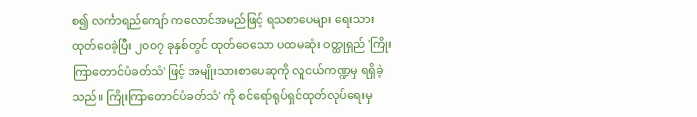စ၍ လင်္ကာရည်ကျော် ကလောင်အမည်ဖြင့် ရသစာပေများ ရေးသားထုတ်ဝေခဲ့ပြီး ၂၀၀၇ ခုနှစ်တွင် ထုတ်ဝေသော ပထမဆုံး ဝတ္ထုရှည် 'ကြိုးကြာတောင်ပံခတ်သံ' ဖြင့် အမျိုးသားစာပေဆုကို လူငယ်ကဏ္ဍမှ ရရှိခဲ့သည်။ ကြိုးကြာတောင်ပံခတ်သံ' ကို စင်ရော်ရုပ်ရှင်ထုတ်လုပ်ရေးမှ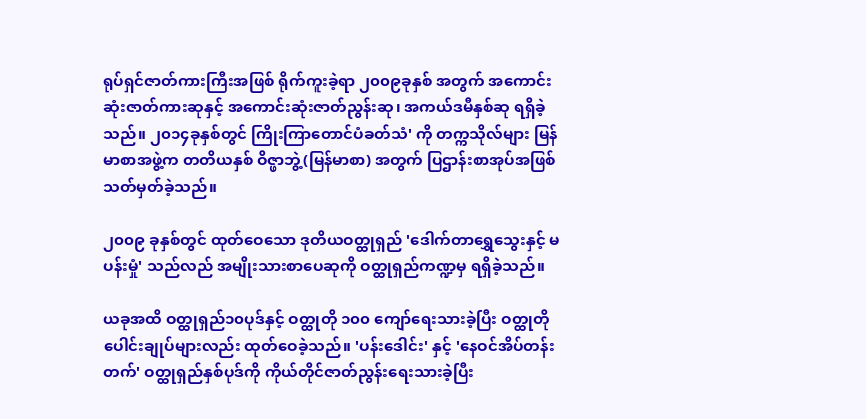ရုပ်ရှင်ဇာတ်ကားကြီးအဖြစ် ရိုက်ကူးခဲ့ရာ ၂၀၀၉ခုနှစ် အတွက် အကောင်းဆုံးဇာတ်ကားဆုနှင့် အကောင်းဆုံးဇာတ်ညွန်းဆု၊ အကယ်ဒမီနှစ်ဆု ရရှိခဲ့သည်။ ၂၀၁၄ခုနှစ်တွင် ကြိုးကြာတောင်ပံခတ်သံ' ကို တက္ကသိုလ်များ မြန်မာစာအဖွဲ့က တတိယနှစ် ဝိဇ္ဖာဘွဲ့(မြန်မာစာ) အတွက် ပြဌာန်းစာအုပ်အဖြစ် သတ်မှတ်ခဲ့သည်။

၂၀၀၉ ခုနှစ်တွင် ထုတ်ဝေသော ဒုတိယဝတ္ထုရှည် 'ဒေါက်တာရွှေသွေးနှင့် မပန်းမှုံ' သည်လည် အမျိုးသားစာပေဆုကို ဝတ္ထုရှည်ကဏ္ဍမှ ရရှိခဲ့သည်။

ယခုအထိ ဝတ္ထုရှည်၁၀ပုဒ်နှင့် ဝတ္ထုတို ၁၀၀ ကျော်ရေးသားခဲ့ပြီး ဝတ္ထုတိုပေါင်းချုပ်များလည်း ထုတ်ဝေခဲ့သည်။ 'ပန်းဒေါင်း' နှင့် 'နေဝင်အိပ်တန်းတက်' ဝတ္ထုရှည်နှစ်ပုဒ်ကို ကိုယ်တိုင်ဇာတ်ညွန်းရေးသားခဲ့ပြီး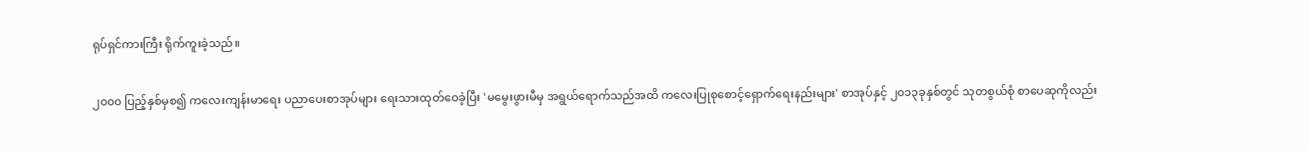ရုပ်ရှင်ကားကြီး ရိုက်ကူးခဲ့သည်။

၂၀၀၀ ပြည့်နှစ်မှစ၍ ကလေးကျန်းမာရေး ပညာပေးစာအုပ်များ ရေးသားထုတ်ဝေခဲ့ပြီး 'မမွေးဖွားမီမှ အရွယ်ရောက်သည်အထိ ကလေးပြုစုစောင့်ရှောက်ရေးနည်းများ' စာအုပ်နှင့် ၂၀၁၃ခုနှစ်တွင် သုတစွယ်စုံ စာပေဆုကိုလည်း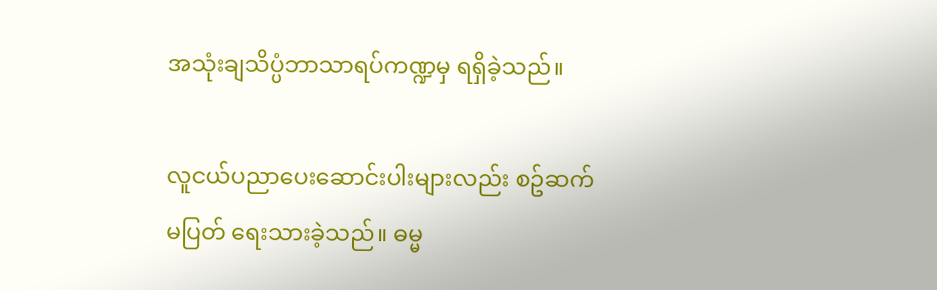အသုံးချသိပ္ပံဘာသာရပ်ကဏ္ဍမှ ရရှိခဲ့သည်။

လူငယ်ပညာပေးဆောင်းပါးများလည်း စဥ်ဆက်မပြတ် ရေးသားခဲ့သည်။ ဓမ္မ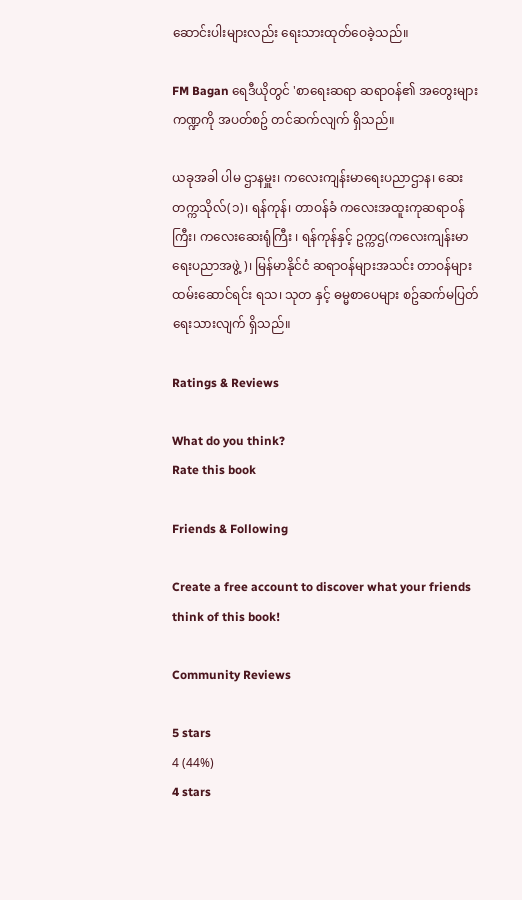ဆောင်းပါးများလည်း ရေးသားထုတ်ဝေခဲ့သည်။

FM Bagan ရေဒီယိုတွင် 'စာရေးဆရာ ဆရာဝန်၏ အတွေးများ ကဏ္ဍကို အပတ်စဥ် တင်ဆက်လျက် ရှိသည်။

ယခုအခါ ပါမ ဌာနမှူး၊ ကလေးကျန်းမာရေးပညာဌာန၊ ဆေးတက္ကသိုလ်(၁)၊ ရန်ကုန်၊ တာဝန်ခံ ကလေးအထူးကုဆရာဝန်ကြီး၊ ကလေးဆေးရုံကြီး ၊ ရန်ကုန်နှင့် ဥက္ကဌ(ကလေးကျန်းမာရေးပညာအဖွဲ့)၊ မြန်မာနိုင်ငံ ဆရာဝန်များအသင်း တာဝန်များ ထမ်းဆောင်ရင်း ရသ၊ သုတ နှင့် ဓမ္မစာပေများ စဥ်ဆက်မပြတ် ရေးသားလျက် ရှိသည်။

Ratings & Reviews

What do you think?
Rate this book

Friends & Following

Create a free account to discover what your friends think of this book!

Community Reviews

5 stars
4 (44%)
4 stars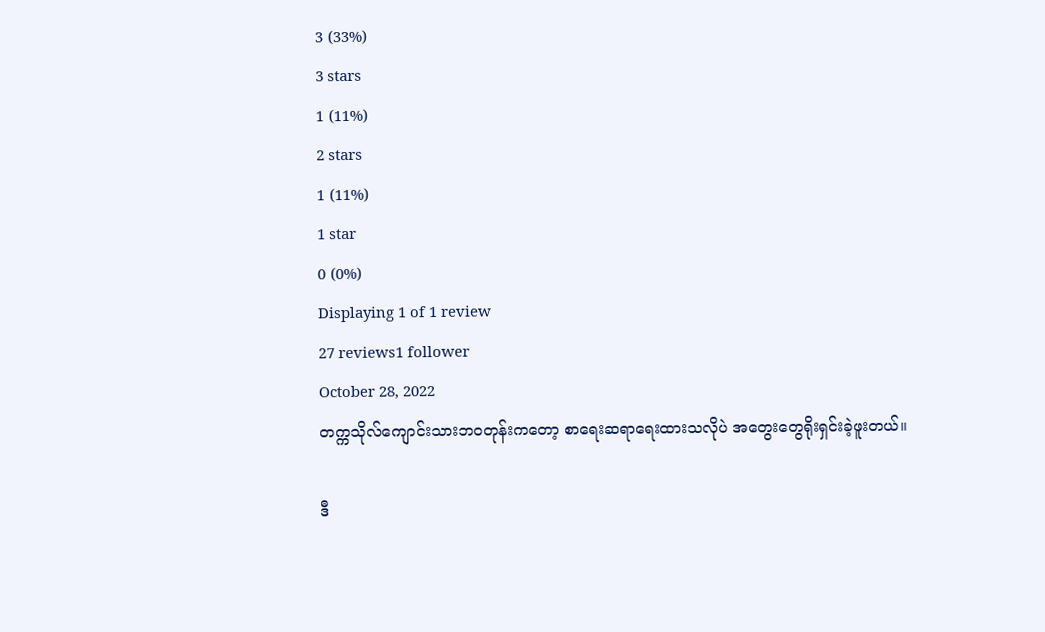3 (33%)
3 stars
1 (11%)
2 stars
1 (11%)
1 star
0 (0%)
Displaying 1 of 1 review
27 reviews1 follower
October 28, 2022
တက္ကသိုလ်ကျောင်းသားဘဝတုန်းကတော့ စာရေးဆရာရေးထားသလိုပဲ အတွေးတွေရိုးရှင်းခဲ့ဖူးတယ်။

ဒီ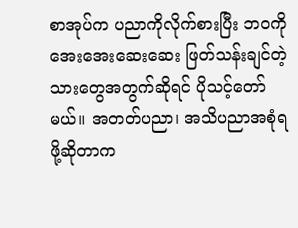စာအုပ်က ပညာကိုလိုက်စားပြီး ဘဝကိုအေးအေးဆေးဆေး ဖြတ်သန်းချင်တဲ့ သားတွေအတွက်ဆိုရင် ပိုသင့်တော်မယ်။ အတတ်ပညာ၊ အသိပညာအစုံရဖို့ဆိုတာက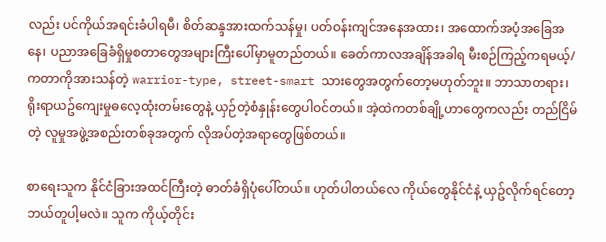လည်း ပင်ကိုယ်အရင်းခံပါရမီ၊ စိတ်ဆန္ဒအားထက်သန်မှု၊ ပတ်ဝန်းကျင်အနေအထား၊ အထောက်အပံ့အခြေအနေ၊ ပညာအခြေခံရှိမှုစတာတွေအများကြီးပေါ်မှာမူတည်တယ်။ ခေတ်ကာလအချိန်အခါရ မီးစဉ်ကြည့်ကရမယ့်/ကတာကိုအားသန်တဲ့ warrior-type, street-smart သားတွေအတွက်တော့မဟုတ်ဘူး။ ဘာသာတရား၊ ရိုးရာယဥ်ကျေးမှုဓလေ့ထုံးတမ်းတွေနဲ့ ယှဉ်တဲ့စံနှုန်းတွေပါဝင်တယ်။ အဲ့ထဲကတစ်ချို့ဟာတွေကလည်း တည်ငြိမ်တဲ့ လူမှုအဖွဲ့အစည်းတစ်ခုအတွက် လိုအပ်တဲ့အရာတွေဖြစ်တယ်။

စာရေးသူက နိုင်ငံခြားအထင်ကြီးတဲ့ ဓာတ်ခံရှိပုံပေါ်တယ်။ ဟုတ်ပါတယ်လေ ကိုယ်တွေနိုင်ငံနဲ့ ယှဥ်လိုက်ရင်တော့ ဘယ်တူပါ့မလဲ။ သူက ကိုယ့်တိုင်း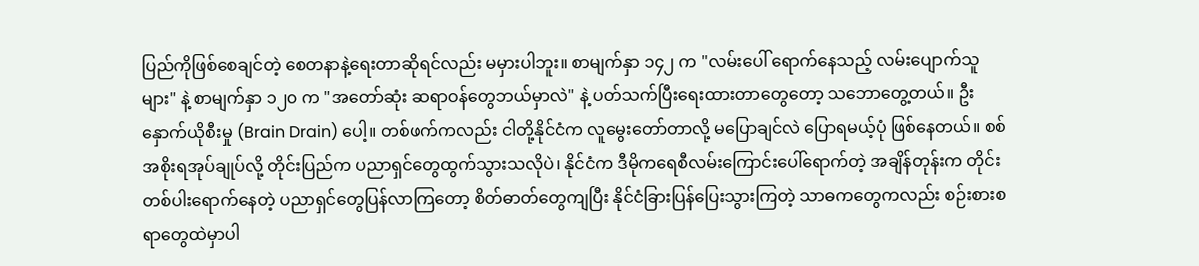ပြည်ကိုဖြစ်စေချင်တဲ့ စေတနာနဲ့ရေးတာဆိုရင်လည်း မမှားပါဘူး။ စာမျက်နှာ ၁၄၂ က "လမ်းပေါ် ရောက်နေသည့် လမ်းပျောက်သူများ" နဲ့ စာမျက်နှာ ၁၂၀ က "အတော်ဆုံး ဆရာဝန်တွေဘယ်မှာလဲ" နဲ့ ပတ်သက်ပြီးရေးထားတာတွေတော့ သဘောတွေ့တယ်။ ဦးနှောက်ယိုစီးမှု (Brain Drain) ပေါ့။ တစ်ဖက်ကလည်း ငါတို့နိုင်ငံက လူမွေးတော်တာလို့ မပြောချင်လဲ ပြောရမယ့်ပုံ ဖြစ်နေတယ်။ စစ်အစိုးရအုပ်ချုပ်လို့ တိုင်းပြည်က ပညာရှင်တွေထွက်သွားသလိုပဲ၊ နိုင်ငံက ဒီမိုကရေစီလမ်းကြောင်းပေါ်ရောက်တဲ့ အချိန်တုန်းက တိုင်းတစ်ပါးရောက်နေတဲ့ ပညာရှင်တွေပြန်လာကြတော့ စိတ်ဓာတ်တွေကျပြီး နိုင်ငံခြားပြန်ပြေးသွားကြတဲ့ သာဓကတွေကလည်း စဉ်းစားစရာတွေထဲမှာပါ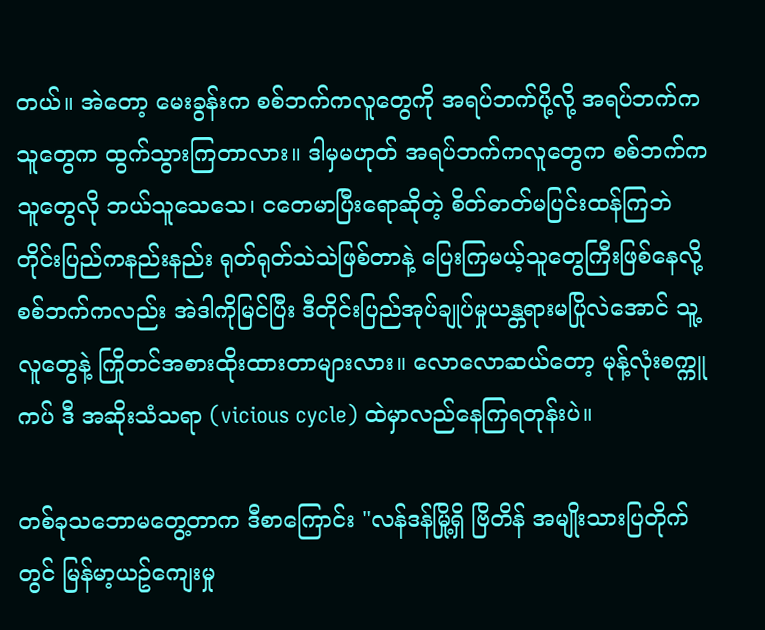တယ်။ အဲတော့ မေးခွန်းက စစ်ဘက်ကလူတွေကို အရပ်ဘက်ပို့လို့ အရပ်ဘက်ကသူတွေက ထွက်သွားကြတာလား။ ဒါမှမဟုတ် အရပ်ဘက်ကလူတွေက စစ်ဘက်ကသူတွေလို ဘယ်သူသေသေ၊ ငတေမာပြီးရောဆိုတဲ့ စိတ်ဓာတ်မပြင်းထန်ကြဘဲ တိုင်းပြည်ကနည်းနည်း ရုတ်ရုတ်သဲသဲဖြစ်တာနဲ့ ပြေးကြမယ့်သူတွေကြီးဖြစ်နေလို့ စစ်ဘက်ကလည်း အဲဒါကိုမြင်ပြီး ဒီတိုင်းပြည်အုပ်ချုပ်မှုယန္တရားမပြိုလဲအောင် သူ့လူတွေနဲ့ ကြိုတင်အစားထိုးထားတာများလား။ လောလောဆယ်တော့ မုန့်လုံးစက္ကူကပ် ဒီ အဆိုးသံသရာ (vicious cycle) ထဲမှာလည်နေကြရတုန်းပဲ။

တစ်ခုသဘောမတွေ့တာက ဒီစာကြောင်း "လန်ဒန်မြို့ရှိ ဗြိတိန် အမျိုးသားပြတိုက်တွင် မြန်မာ့ယဥ်ကျေးမှု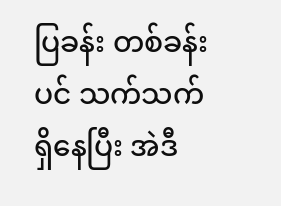ပြခန်း တစ်ခန်းပင် သက်သက်ရှိနေပြီး အဲဒီ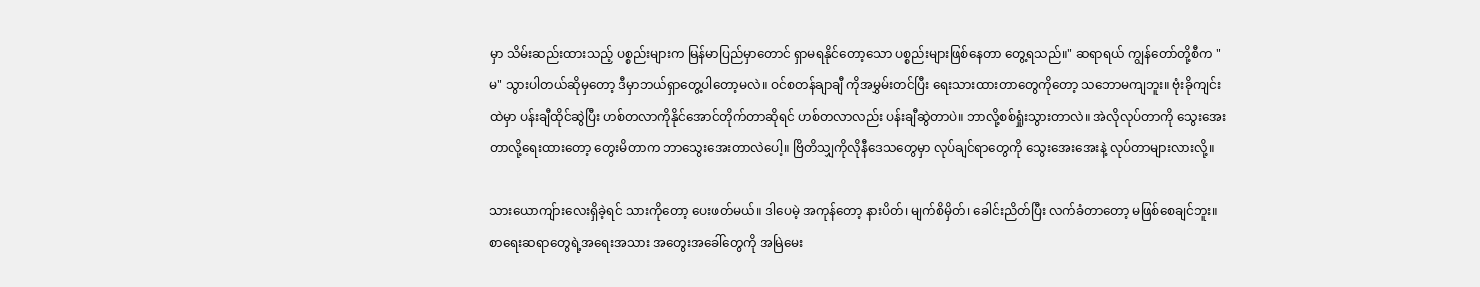မှာ သိမ်းဆည်းထားသည့် ပစ္စည်းများက မြန်မာပြည်မှာတောင် ရှာမရနိုင်တော့သော ပစ္စည်းများဖြစ်နေတာ တွေ့ရသည်။" ဆရာရယ် ကျွန်တော်တို့စီက "မ" သွားပါတယ်ဆိုမှတော့ ဒီမှာဘယ်ရှာတွေ့ပါတော့မလဲ။ ဝင်စတန်ချာချီ ကိုအမွှမ်းတင်ပြီး ရေးသားထားတာတွေကိုတော့ သဘောမကျဘူး။ ဗုံးခိုကျင်းထဲမှာ ပန်းချီထိုင်ဆွဲပြီး ဟစ်တလာကိုနိုင်အောင်တိုက်တာဆိုရင် ဟစ်တလာလည်း ပန်းချီဆွဲတာပဲ။ ဘာလို့စစ်ရှုံးသွားတာလဲ။ အဲလိုလုပ်တာကို သွေးအေးတာလို့ရေးထားတော့ တွေးမိတာက ဘာသွေးအေးတာလဲပေါ့။ ဗြိတိသျှကိုလိုနီဒေသတွေမှာ လုပ်ချင်ရာတွေကို သွေးအေးအေးနဲ့ လုပ်တာများလားလို့။

သားယောကျ်ားလေးရှိခဲ့ရင် သားကိုတော့ ပေးဖတ်မယ်။ ဒါပေမဲ့ အကုန်တော့ နားပိတ်၊ မျက်စိမှိတ်၊ ခေါင်းညိတ်ပြီး လက်ခံတာတော့ မဖြစ်စေချင်ဘူး။ စာရေးဆရာတွေရဲ့အရေးအသား အတွေးအခေါ်တွေကို အမြဲမေး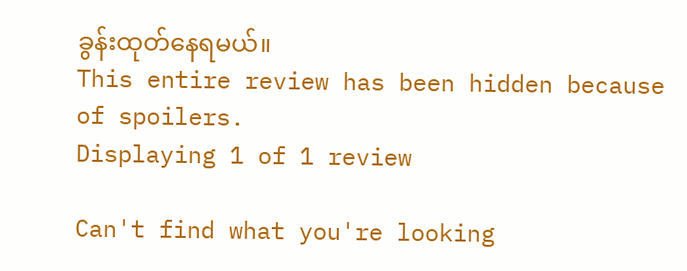ခွန်းထုတ်နေရမယ်။
This entire review has been hidden because of spoilers.
Displaying 1 of 1 review

Can't find what you're looking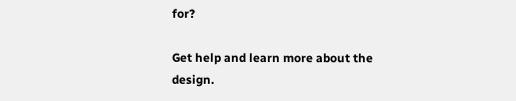for?

Get help and learn more about the design.